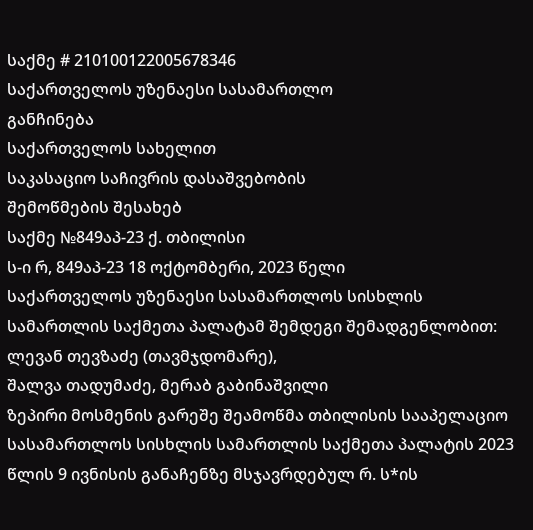საქმე # 210100122005678346
საქართველოს უზენაესი სასამართლო
განჩინება
საქართველოს სახელით
საკასაციო საჩივრის დასაშვებობის
შემოწმების შესახებ
საქმე №849აპ-23 ქ. თბილისი
ს-ი რ, 849აპ-23 18 ოქტომბერი, 2023 წელი
საქართველოს უზენაესი სასამართლოს სისხლის სამართლის საქმეთა პალატამ შემდეგი შემადგენლობით:
ლევან თევზაძე (თავმჯდომარე),
შალვა თადუმაძე, მერაბ გაბინაშვილი
ზეპირი მოსმენის გარეშე შეამოწმა თბილისის სააპელაციო სასამართლოს სისხლის სამართლის საქმეთა პალატის 2023 წლის 9 ივნისის განაჩენზე მსჯავრდებულ რ. ს*ის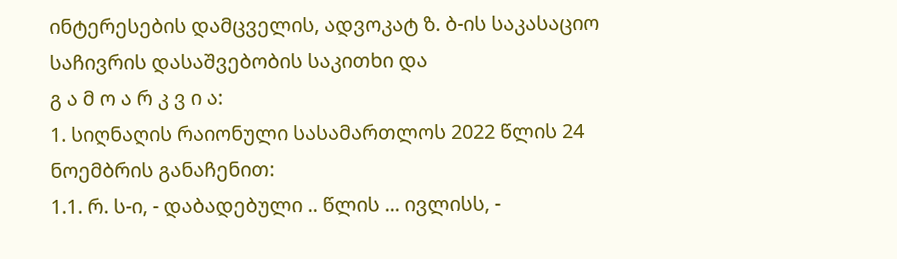ინტერესების დამცველის, ადვოკატ ზ. ბ-ის საკასაციო საჩივრის დასაშვებობის საკითხი და
გ ა მ ო ა რ კ ვ ი ა:
1. სიღნაღის რაიონული სასამართლოს 2022 წლის 24 ნოემბრის განაჩენით:
1.1. რ. ს-ი, - დაბადებული .. წლის ... ივლისს, -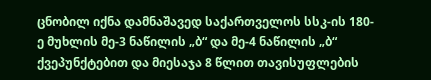ცნობილ იქნა დამნაშავედ საქართველოს სსკ-ის 180-ე მუხლის მე-3 ნაწილის „ბ“ და მე-4 ნაწილის „ბ“ ქვეპუნქტებით და მიესაჯა 8 წლით თავისუფლების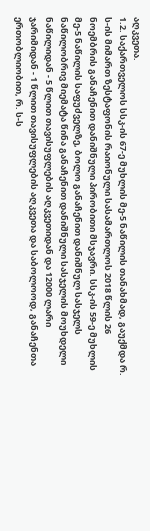აღკვეთა.
1.2. საქართველოს სსკ-ის 67-ე მუხლის მე-5 ნაწილის თანახმად, გაუქმდა რ. ს-ის მიმართ ზესტაფონის რაიონული სასამართლოს 2018 წლის 26 ნოემბრის განაჩენით დანიშნული პირობითი მსჯავრი. სსკ-ის 59-ე მუხლის მე-5 ნაწილის საფუძველზე, ბოლო განაჩენით დანიშნულ სასჯელს ნაწილობრივ მიემატა წინა განაჩენით დანიშნული სასჯელის მოუხდელი ნაწილიდან - 5 წლით თავისუფლების აღკვეთიდან და 12000 ლარი ჯარიმიდან - 1 წლით თავისუფლების აღკვეთა და საბოლოოდ, განაჩენთა ერთობლიობით, რ. ს-ს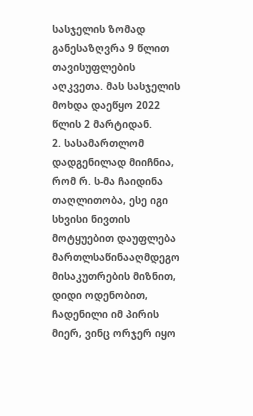სასჯელის ზომად განესაზღვრა 9 წლით თავისუფლების აღკვეთა. მას სასჯელის მოხდა დაეწყო 2022 წლის 2 მარტიდან.
2. სასამართლომ დადგენილად მიიჩნია, რომ რ. ს-მა ჩაიდინა თაღლითობა, ესე იგი სხვისი ნივთის მოტყუებით დაუფლება მართლსაწინააღმდეგო მისაკუთრების მიზნით, დიდი ოდენობით, ჩადენილი იმ პირის მიერ, ვინც ორჯერ იყო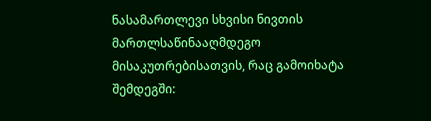ნასამართლევი სხვისი ნივთის მართლსაწინააღმდეგო მისაკუთრებისათვის, რაც გამოიხატა შემდეგში: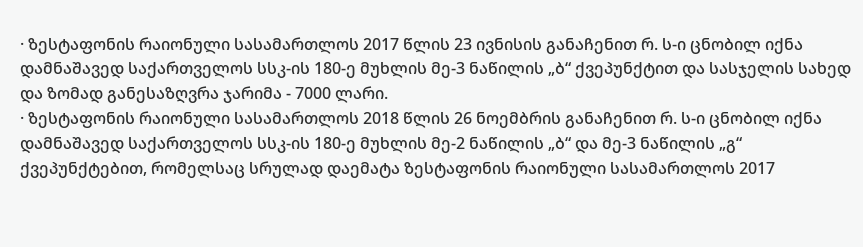· ზესტაფონის რაიონული სასამართლოს 2017 წლის 23 ივნისის განაჩენით რ. ს-ი ცნობილ იქნა დამნაშავედ საქართველოს სსკ-ის 180-ე მუხლის მე-3 ნაწილის „ბ“ ქვეპუნქტით და სასჯელის სახედ და ზომად განესაზღვრა ჯარიმა - 7000 ლარი.
· ზესტაფონის რაიონული სასამართლოს 2018 წლის 26 ნოემბრის განაჩენით რ. ს-ი ცნობილ იქნა დამნაშავედ საქართველოს სსკ-ის 180-ე მუხლის მე-2 ნაწილის „ბ“ და მე-3 ნაწილის „გ“ ქვეპუნქტებით, რომელსაც სრულად დაემატა ზესტაფონის რაიონული სასამართლოს 2017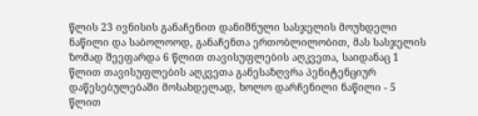წლის 23 ივნისის განაჩენით დანიშნული სასჯელის მოუხდელი ნაწილი და საბოლოოდ, განაჩენთა ერთობლილობით, მას სასჯელის ზომად შეეფარდა 6 წლით თავისუფლების აღკვეთა, საიდანაც 1 წლით თავისუფლების აღკვეთა განესაზღვრა პენიტენციურ დაწესებულებაში მოსახდელად, ხოლო დარჩენილი ნაწილი - 5 წლით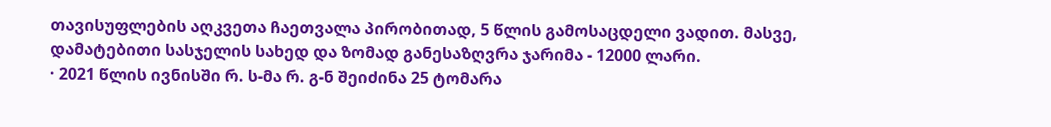თავისუფლების აღკვეთა ჩაეთვალა პირობითად, 5 წლის გამოსაცდელი ვადით. მასვე, დამატებითი სასჯელის სახედ და ზომად განესაზღვრა ჯარიმა - 12000 ლარი.
· 2021 წლის ივნისში რ. ს-მა რ. გ-ნ შეიძინა 25 ტომარა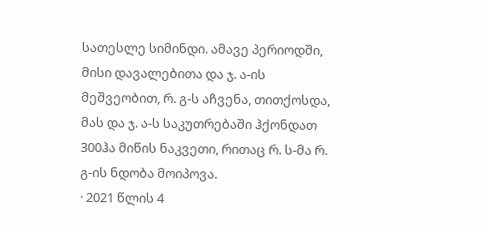სათესლე სიმინდი. ამავე პერიოდში, მისი დავალებითა და ჯ. ა-ის მეშვეობით, რ. გ-ს აჩვენა, თითქოსდა, მას და ჯ. ა-ს საკუთრებაში ჰქონდათ 300ჰა მიწის ნაკვეთი, რითაც რ. ს-მა რ. გ-ის ნდობა მოიპოვა.
· 2021 წლის 4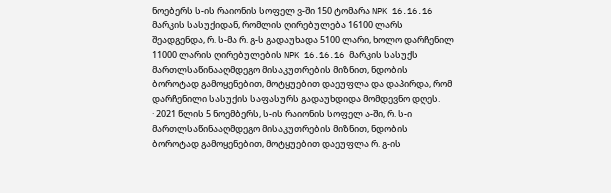ნოებერს ს-ის რაიონის სოფელ ვ-ში 150 ტომარა NPK 16.16.16 მარკის სასუქიდან, რომლის ღირებულება 16100 ლარს შეადგენდა, რ. ს-მა რ. გ-ს გადაუხადა 5100 ლარი, ხოლო დარჩენილ 11000 ლარის ღირებულების NPK 16.16.16 მარკის სასუქს მართლსაწინააღმდეგო მისაკუთრების მიზნით, ნდობის ბოროტად გამოყენებით, მოტყუებით დაეუფლა და დაპირდა, რომ დარჩენილი სასუქის საფასურს გადაუხდიდა მომდევნო დღეს.
· 2021 წლის 5 ნოემბერს, ს-ის რაიონის სოფელ ა-ში, რ. ს-ი მართლსაწინააღმდეგო მისაკუთრების მიზნით, ნდობის ბოროტად გამოყენებით, მოტყუებით დაეუფლა რ. გ-ის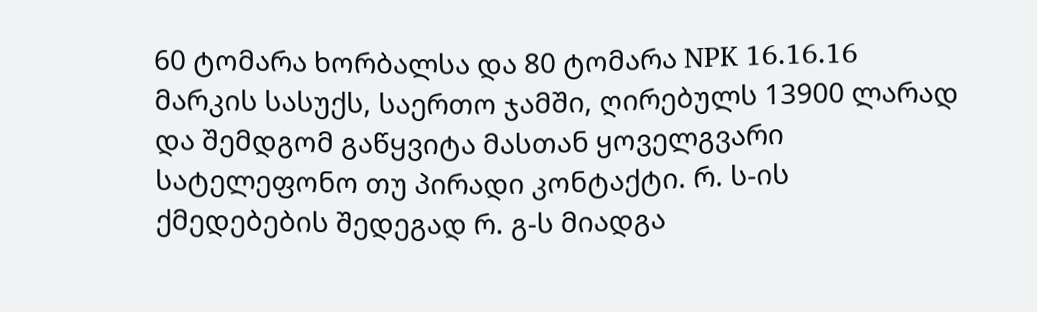60 ტომარა ხორბალსა და 80 ტომარა NPK 16.16.16 მარკის სასუქს, საერთო ჯამში, ღირებულს 13900 ლარად და შემდგომ გაწყვიტა მასთან ყოველგვარი სატელეფონო თუ პირადი კონტაქტი. რ. ს-ის ქმედებების შედეგად რ. გ-ს მიადგა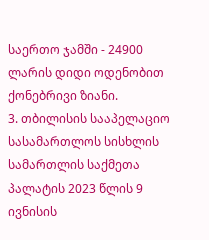საერთო ჯამში - 24900 ლარის დიდი ოდენობით ქონებრივი ზიანი.
3. თბილისის სააპელაციო სასამართლოს სისხლის სამართლის საქმეთა პალატის 2023 წლის 9 ივნისის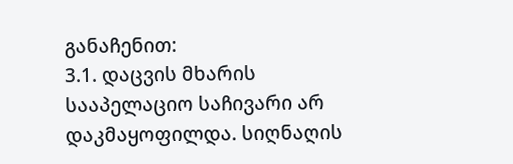განაჩენით:
3.1. დაცვის მხარის სააპელაციო საჩივარი არ დაკმაყოფილდა. სიღნაღის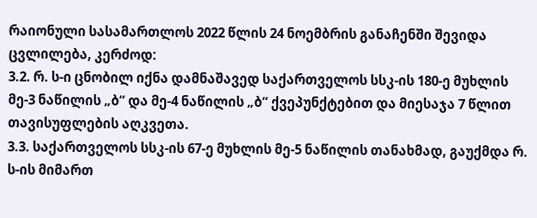რაიონული სასამართლოს 2022 წლის 24 ნოემბრის განაჩენში შევიდა ცვლილება, კერძოდ:
3.2. რ. ს-ი ცნობილ იქნა დამნაშავედ საქართველოს სსკ-ის 180-ე მუხლის მე-3 ნაწილის „ბ“ და მე-4 ნაწილის „ბ“ ქვეპუნქტებით და მიესაჯა 7 წლით თავისუფლების აღკვეთა.
3.3. საქართველოს სსკ-ის 67-ე მუხლის მე-5 ნაწილის თანახმად, გაუქმდა რ. ს-ის მიმართ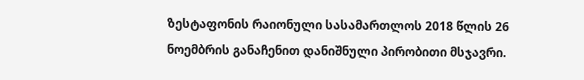ზესტაფონის რაიონული სასამართლოს 2018 წლის 26 ნოემბრის განაჩენით დანიშნული პირობითი მსჯავრი.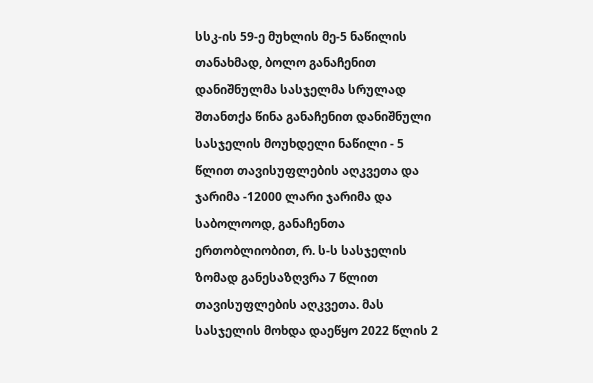სსკ-ის 59-ე მუხლის მე-5 ნაწილის თანახმად, ბოლო განაჩენით დანიშნულმა სასჯელმა სრულად შთანთქა წინა განაჩენით დანიშნული სასჯელის მოუხდელი ნაწილი - 5 წლით თავისუფლების აღკვეთა და ჯარიმა -12000 ლარი ჯარიმა და საბოლოოდ, განაჩენთა ერთობლიობით, რ. ს-ს სასჯელის ზომად განესაზღვრა 7 წლით თავისუფლების აღკვეთა. მას სასჯელის მოხდა დაეწყო 2022 წლის 2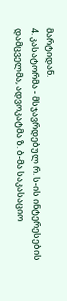მარტიდან.
4. კასატორმა - მსჯავრდებულ რ. ს-ის ინტერესების დამცველმა, ადვოკატმა ზ. ბ-მა საკასაციო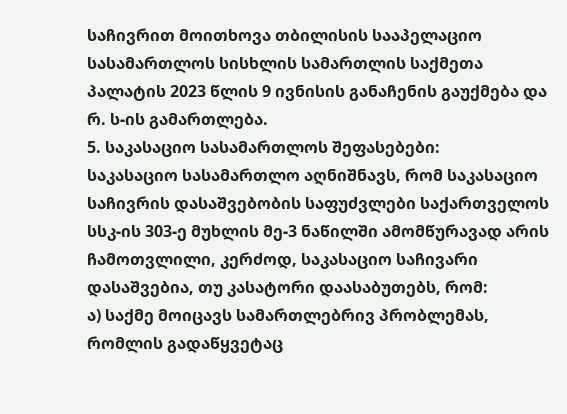საჩივრით მოითხოვა თბილისის სააპელაციო სასამართლოს სისხლის სამართლის საქმეთა პალატის 2023 წლის 9 ივნისის განაჩენის გაუქმება და რ. ს-ის გამართლება.
5. საკასაციო სასამართლოს შეფასებები:
საკასაციო სასამართლო აღნიშნავს, რომ საკასაციო საჩივრის დასაშვებობის საფუძვლები საქართველოს სსკ-ის 303-ე მუხლის მე-3 ნაწილში ამომწურავად არის ჩამოთვლილი, კერძოდ, საკასაციო საჩივარი დასაშვებია, თუ კასატორი დაასაბუთებს, რომ:
ა) საქმე მოიცავს სამართლებრივ პრობლემას, რომლის გადაწყვეტაც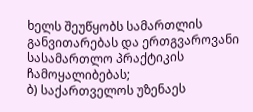ხელს შეუწყობს სამართლის განვითარებას და ერთგვაროვანი სასამართლო პრაქტიკის ჩამოყალიბებას;
ბ) საქართველოს უზენაეს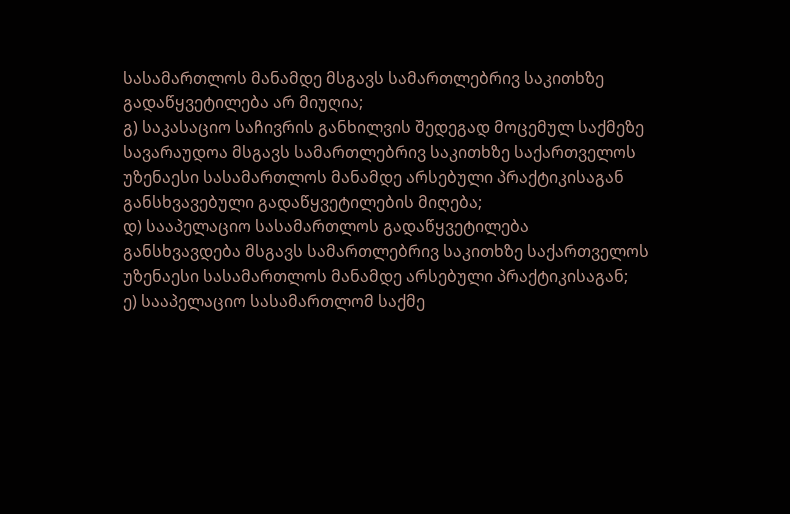სასამართლოს მანამდე მსგავს სამართლებრივ საკითხზე გადაწყვეტილება არ მიუღია;
გ) საკასაციო საჩივრის განხილვის შედეგად მოცემულ საქმეზე სავარაუდოა მსგავს სამართლებრივ საკითხზე საქართველოს უზენაესი სასამართლოს მანამდე არსებული პრაქტიკისაგან განსხვავებული გადაწყვეტილების მიღება;
დ) სააპელაციო სასამართლოს გადაწყვეტილება განსხვავდება მსგავს სამართლებრივ საკითხზე საქართველოს უზენაესი სასამართლოს მანამდე არსებული პრაქტიკისაგან;
ე) სააპელაციო სასამართლომ საქმე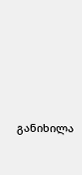განიხილა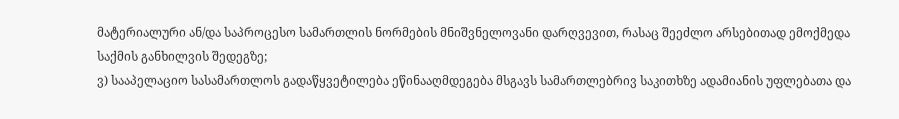მატერიალური ან/და საპროცესო სამართლის ნორმების მნიშვნელოვანი დარღვევით, რასაც შეეძლო არსებითად ემოქმედა საქმის განხილვის შედეგზე;
ვ) სააპელაციო სასამართლოს გადაწყვეტილება ეწინააღმდეგება მსგავს სამართლებრივ საკითხზე ადამიანის უფლებათა და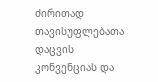ძირითად თავისუფლებათა დაცვის კონვენციას და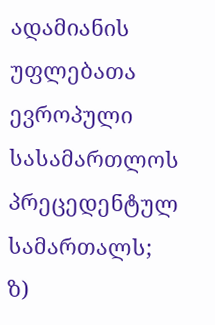ადამიანის უფლებათა ევროპული სასამართლოს პრეცედენტულ სამართალს;
ზ)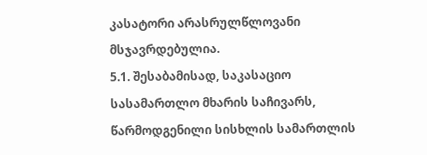კასატორი არასრულწლოვანი მსჯავრდებულია.
5.1. შესაბამისად, საკასაციო სასამართლო მხარის საჩივარს, წარმოდგენილი სისხლის სამართლის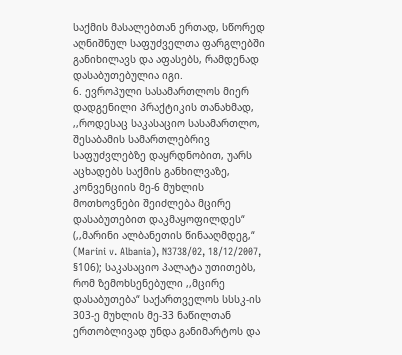საქმის მასალებთან ერთად, სწორედ აღნიშნულ საფუძველთა ფარგლებში განიხილავს და აფასებს, რამდენად დასაბუთებულია იგი.
6. ევროპული სასამართლოს მიერ დადგენილი პრაქტიკის თანახმად, ,,როდესაც საკასაციო სასამართლო, შესაბამის სამართლებრივ საფუძვლებზე დაყრდნობით, უარს აცხადებს საქმის განხილვაზე, კონვენციის მე-6 მუხლის მოთხოვნები შეიძლება მცირე დასაბუთებით დაკმაყოფილდეს“ (,,მარინი ალბანეთის წინააღმდეგ,“ (Marini v. Albania), N3738/02, 18/12/2007, §106); საკასაციო პალატა უთითებს, რომ ზემოხსენებული ,,მცირე დასაბუთება“ საქართველოს სსსკ-ის 303-ე მუხლის მე-33 ნაწილთან ერთობლივად უნდა განიმარტოს და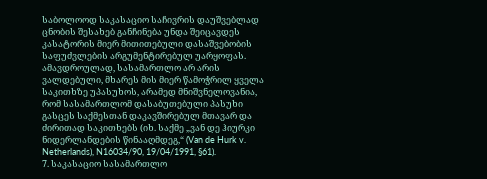საბოლოოდ საკასაციო საჩივრის დაუშვებლად ცნობის შესახებ განჩინება უნდა შეიცავდეს კასატორის მიერ მითითებული დასაშვებობის საფუძვლების არგუმენტირებულ უარყოფას. ამავდროულად, სასამართლო არ არის ვალდებული, მხარეს მის მიერ წამოჭრილ ყველა საკითხზე უპასუხოს, არამედ მნიშვნელოვანია, რომ სასამართლომ დასაბუთებული პასუხი გასცეს საქმესთან დაკავშირებულ მთავარ და ძირითად საკითხებს (იხ. საქმე „ვან დე ჰიურკი ნიდერლანდების წინააღმდეგ,“ (Van de Hurk v. Netherlands), N16034/90, 19/04/1991, §61).
7. საკასაციო სასამართლო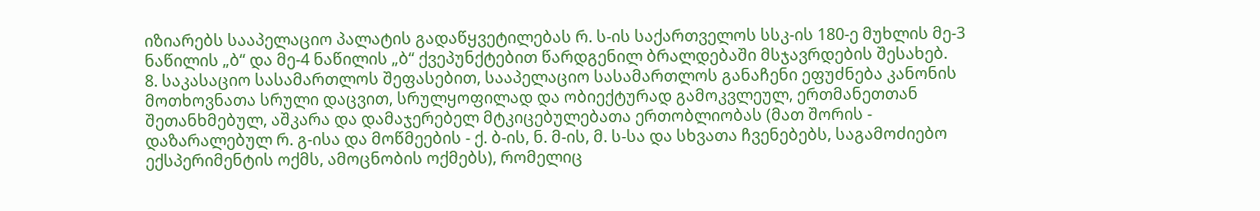იზიარებს სააპელაციო პალატის გადაწყვეტილებას რ. ს-ის საქართველოს სსკ-ის 180-ე მუხლის მე-3 ნაწილის „ბ“ და მე-4 ნაწილის „ბ“ ქვეპუნქტებით წარდგენილ ბრალდებაში მსჯავრდების შესახებ.
8. საკასაციო სასამართლოს შეფასებით, სააპელაციო სასამართლოს განაჩენი ეფუძნება კანონის მოთხოვნათა სრული დაცვით, სრულყოფილად და ობიექტურად გამოკვლეულ, ერთმანეთთან შეთანხმებულ, აშკარა და დამაჯერებელ მტკიცებულებათა ერთობლიობას (მათ შორის - დაზარალებულ რ. გ-ისა და მოწმეების - ქ. ბ-ის, ნ. მ-ის, მ. ს-სა და სხვათა ჩვენებებს, საგამოძიებო ექსპერიმენტის ოქმს, ამოცნობის ოქმებს), რომელიც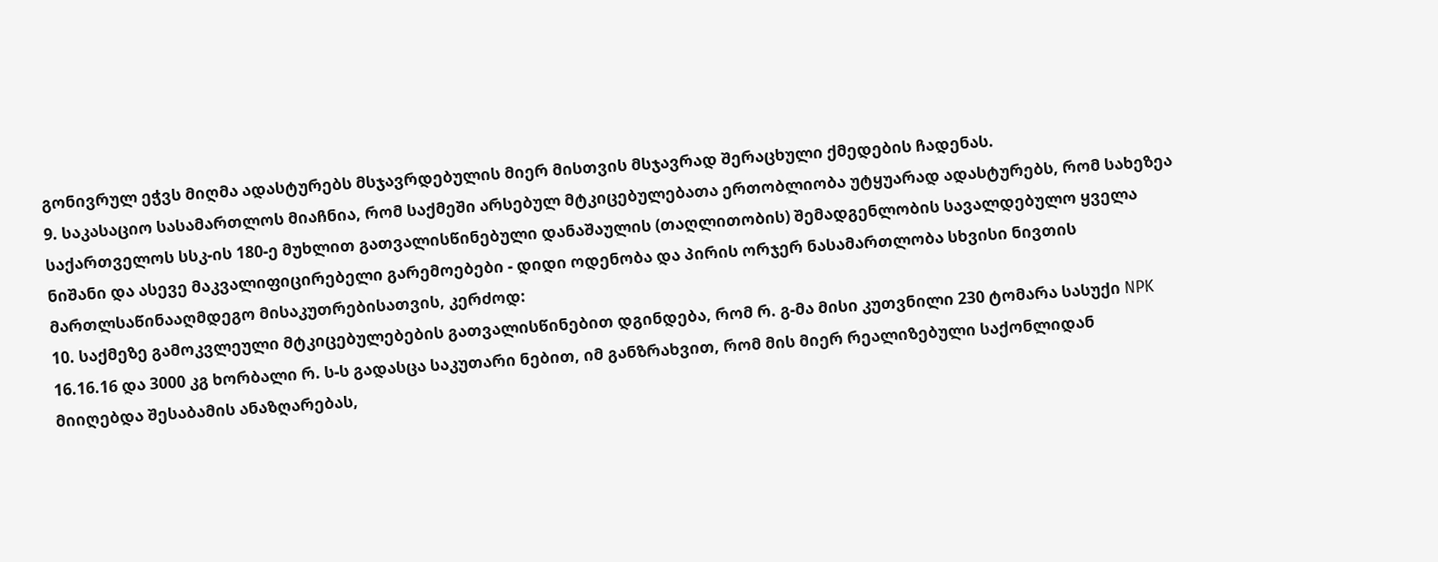გონივრულ ეჭვს მიღმა ადასტურებს მსჯავრდებულის მიერ მისთვის მსჯავრად შერაცხული ქმედების ჩადენას.
9. საკასაციო სასამართლოს მიაჩნია, რომ საქმეში არსებულ მტკიცებულებათა ერთობლიობა უტყუარად ადასტურებს, რომ სახეზეა საქართველოს სსკ-ის 180-ე მუხლით გათვალისწინებული დანაშაულის (თაღლითობის) შემადგენლობის სავალდებულო ყველა ნიშანი და ასევე მაკვალიფიცირებელი გარემოებები - დიდი ოდენობა და პირის ორჯერ ნასამართლობა სხვისი ნივთის მართლსაწინააღმდეგო მისაკუთრებისათვის, კერძოდ:
10. საქმეზე გამოკვლეული მტკიცებულებების გათვალისწინებით დგინდება, რომ რ. გ-მა მისი კუთვნილი 230 ტომარა სასუქი NPK 16.16.16 და 3000 კგ ხორბალი რ. ს-ს გადასცა საკუთარი ნებით, იმ განზრახვით, რომ მის მიერ რეალიზებული საქონლიდან მიიღებდა შესაბამის ანაზღარებას,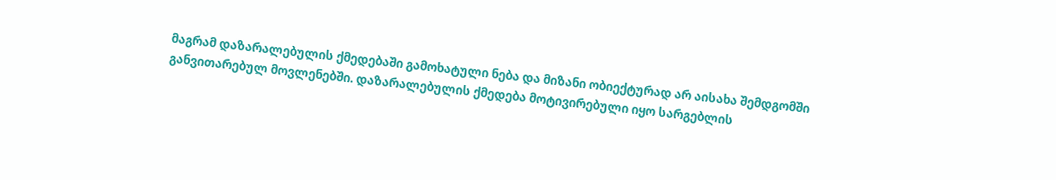მაგრამ დაზარალებულის ქმედებაში გამოხატული ნება და მიზანი ობიექტურად არ აისახა შემდგომში განვითარებულ მოვლენებში. დაზარალებულის ქმედება მოტივირებული იყო სარგებლის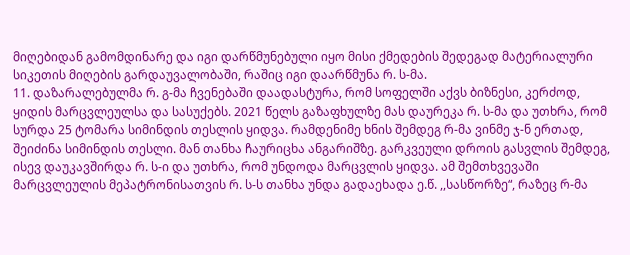მიღებიდან გამომდინარე და იგი დარწმუნებული იყო მისი ქმედების შედეგად მატერიალური სიკეთის მიღების გარდაუვალობაში, რაშიც იგი დაარწმუნა რ. ს-მა.
11. დაზარალებულმა რ. გ-მა ჩვენებაში დაადასტურა, რომ სოფელში აქვს ბიზნესი, კერძოდ, ყიდის მარცვლეულსა და სასუქებს. 2021 წელს გაზაფხულზე მას დაურეკა რ. ს-მა და უთხრა, რომ სურდა 25 ტომარა სიმინდის თესლის ყიდვა. რამდენიმე ხნის შემდეგ რ-მა ვინმე ჯ-ნ ერთად, შეიძინა სიმინდის თესლი. მან თანხა ჩაურიცხა ანგარიშზე. გარკვეული დროის გასვლის შემდეგ, ისევ დაუკავშირდა რ. ს-ი და უთხრა, რომ უნდოდა მარცვლის ყიდვა. ამ შემთხვევაში მარცვლეულის მეპატრონისათვის რ. ს-ს თანხა უნდა გადაეხადა ე.წ. ,,სასწორზე“, რაზეც რ-მა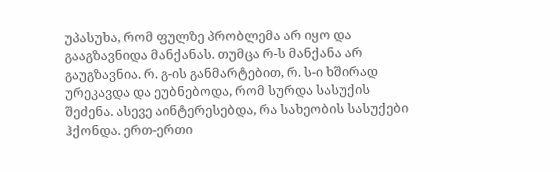უპასუხა, რომ ფულზე პრობლემა არ იყო და გააგზავნიდა მანქანას. თუმცა რ-ს მანქანა არ გაუგზავნია. რ. გ-ის განმარტებით, რ. ს-ი ხშირად ურეკავდა და ეუბნებოდა, რომ სურდა სასუქის შეძენა. ასევე აინტერესებდა, რა სახეობის სასუქები ჰქონდა. ერთ-ერთი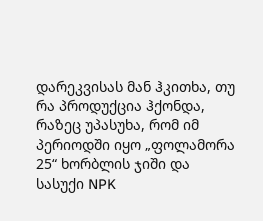დარეკვისას მან ჰკითხა, თუ რა პროდუქცია ჰქონდა, რაზეც უპასუხა, რომ იმ პერიოდში იყო „ფოლამორა 25“ ხორბლის ჯიში და სასუქი NPK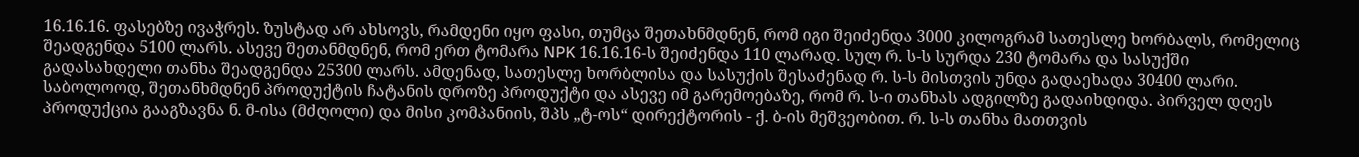16.16.16. ფასებზე ივაჭრეს. ზუსტად არ ახსოვს, რამდენი იყო ფასი, თუმცა შეთახნმდნენ, რომ იგი შეიძენდა 3000 კილოგრამ სათესლე ხორბალს, რომელიც შეადგენდა 5100 ლარს. ასევე შეთანმდნენ, რომ ერთ ტომარა NPK 16.16.16-ს შეიძენდა 110 ლარად. სულ რ. ს-ს სურდა 230 ტომარა და სასუქში გადასახდელი თანხა შეადგენდა 25300 ლარს. ამდენად, სათესლე ხორბლისა და სასუქის შესაძენად რ. ს-ს მისთვის უნდა გადაეხადა 30400 ლარი. საბოლოოდ, შეთანხმდნენ პროდუქტის ჩატანის დროზე პროდუქტი და ასევე იმ გარემოებაზე, რომ რ. ს-ი თანხას ადგილზე გადაიხდიდა. პირველ დღეს პროდუქცია გააგზავნა ნ. მ-ისა (მძღოლი) და მისი კომპანიის, შპს „ტ-ოს“ დირექტორის - ქ. ბ-ის მეშვეობით. რ. ს-ს თანხა მათთვის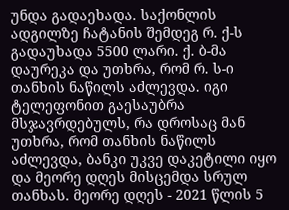უნდა გადაეხადა. საქონლის ადგილზე ჩატანის შემდეგ რ. ქ-ს გადაუხადა 5500 ლარი. ქ. ბ-მა დაურეკა და უთხრა, რომ რ. ს-ი თანხის ნაწილს აძლევდა. იგი ტელეფონით გაესაუბრა მსჯავრდებულს, რა დროსაც მან უთხრა, რომ თანხის ნაწილს აძლევდა, ბანკი უკვე დაკეტილი იყო და მეორე დღეს მისცემდა სრულ თანხას. მეორე დღეს - 2021 წლის 5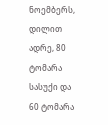ნოემბერს, დილით ადრე, 80 ტომარა სასუქი და 60 ტომარა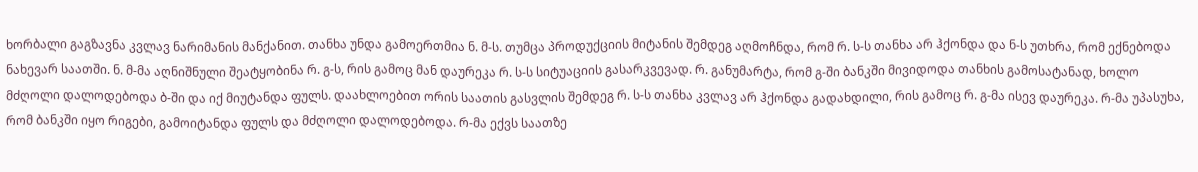ხორბალი გაგზავნა კვლავ ნარიმანის მანქანით. თანხა უნდა გამოერთმია ნ. მ-ს. თუმცა პროდუქციის მიტანის შემდეგ აღმოჩნდა, რომ რ. ს-ს თანხა არ ჰქონდა და ნ-ს უთხრა, რომ ექნებოდა ნახევარ საათში. ნ. მ-მა აღნიშნული შეატყობინა რ. გ-ს, რის გამოც მან დაურეკა რ. ს-ს სიტუაციის გასარკვევად. რ. განუმარტა, რომ გ-ში ბანკში მივიდოდა თანხის გამოსატანად, ხოლო მძღოლი დალოდებოდა ბ-ში და იქ მიუტანდა ფულს. დაახლოებით ორის საათის გასვლის შემდეგ რ. ს-ს თანხა კვლავ არ ჰქონდა გადახდილი, რის გამოც რ. გ-მა ისევ დაურეკა. რ-მა უპასუხა, რომ ბანკში იყო რიგები, გამოიტანდა ფულს და მძღოლი დალოდებოდა. რ-მა ექვს საათზე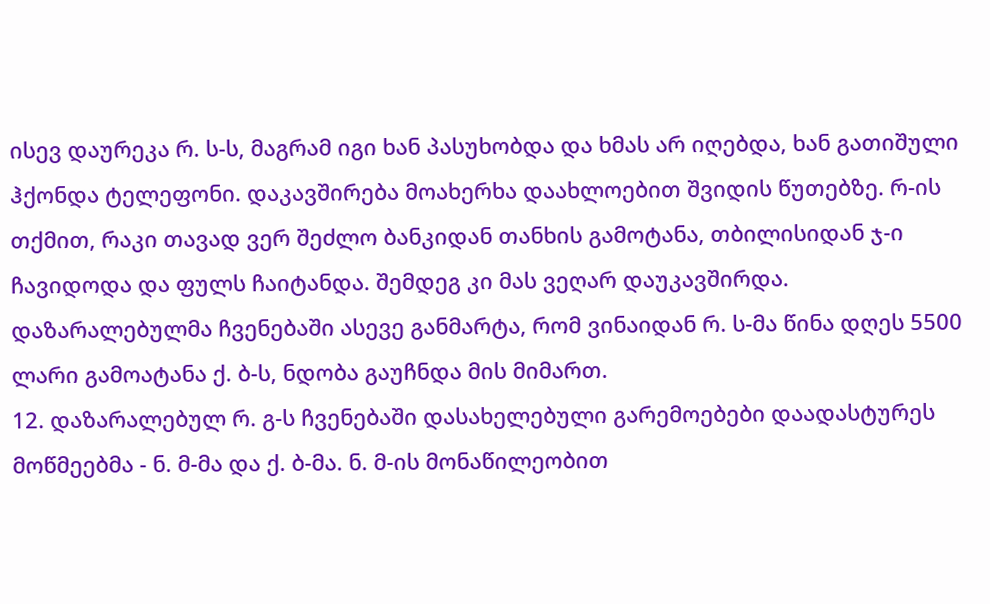ისევ დაურეკა რ. ს-ს, მაგრამ იგი ხან პასუხობდა და ხმას არ იღებდა, ხან გათიშული ჰქონდა ტელეფონი. დაკავშირება მოახერხა დაახლოებით შვიდის წუთებზე. რ-ის თქმით, რაკი თავად ვერ შეძლო ბანკიდან თანხის გამოტანა, თბილისიდან ჯ-ი ჩავიდოდა და ფულს ჩაიტანდა. შემდეგ კი მას ვეღარ დაუკავშირდა. დაზარალებულმა ჩვენებაში ასევე განმარტა, რომ ვინაიდან რ. ს-მა წინა დღეს 5500 ლარი გამოატანა ქ. ბ-ს, ნდობა გაუჩნდა მის მიმართ.
12. დაზარალებულ რ. გ-ს ჩვენებაში დასახელებული გარემოებები დაადასტურეს მოწმეებმა - ნ. მ-მა და ქ. ბ-მა. ნ. მ-ის მონაწილეობით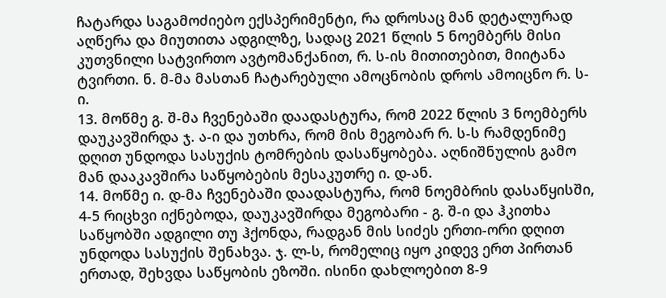ჩატარდა საგამოძიებო ექსპერიმენტი, რა დროსაც მან დეტალურად აღწერა და მიუთითა ადგილზე, სადაც 2021 წლის 5 ნოემბერს მისი კუთვნილი სატვირთო ავტომანქანით, რ. ს-ის მითითებით, მიიტანა ტვირთი. ნ. მ-მა მასთან ჩატარებული ამოცნობის დროს ამოიცნო რ. ს-ი.
13. მოწმე გ. შ-მა ჩვენებაში დაადასტურა, რომ 2022 წლის 3 ნოემბერს დაუკავშირდა ჯ. ა-ი და უთხრა, რომ მის მეგობარ რ. ს-ს რამდენიმე დღით უნდოდა სასუქის ტომრების დასაწყობება. აღნიშნულის გამო მან დააკავშირა საწყობების მესაკუთრე ი. დ-ან.
14. მოწმე ი. დ-მა ჩვენებაში დაადასტურა, რომ ნოემბრის დასაწყისში, 4-5 რიცხვი იქნებოდა, დაუკავშირდა მეგობარი - გ. შ-ი და ჰკითხა საწყობში ადგილი თუ ჰქონდა, რადგან მის სიძეს ერთი-ორი დღით უნდოდა სასუქის შენახვა. ჯ. ლ-ს, რომელიც იყო კიდევ ერთ პირთან ერთად, შეხვდა საწყობის ეზოში. ისინი დახლოებით 8-9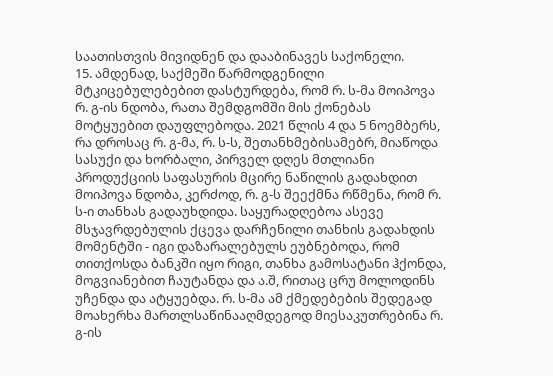საათისთვის მივიდნენ და დააბინავეს საქონელი.
15. ამდენად, საქმეში წარმოდგენილი მტკიცებულებებით დასტურდება, რომ რ. ს-მა მოიპოვა რ. გ-ის ნდობა, რათა შემდგომში მის ქონებას მოტყუებით დაუფლებოდა. 2021 წლის 4 და 5 ნოემბერს, რა დროსაც რ. გ-მა, რ. ს-ს, შეთანხმებისამებრ, მიაწოდა სასუქი და ხორბალი, პირველ დღეს მთლიანი პროდუქციის საფასურის მცირე ნაწილის გადახდით მოიპოვა ნდობა, კერძოდ, რ. გ-ს შეექმნა რწმენა, რომ რ. ს-ი თანხას გადაუხდიდა. საყურადღებოა ასევე მსჯავრდებულის ქცევა დარჩენილი თანხის გადახდის მომენტში - იგი დაზარალებულს ეუბნებოდა, რომ თითქოსდა ბანკში იყო რიგი, თანხა გამოსატანი ჰქონდა, მოგვიანებით ჩაუტანდა და ა.შ, რითაც ცრუ მოლოდინს უჩენდა და ატყუებდა. რ. ს-მა ამ ქმედებების შედეგად მოახერხა მართლსაწინააღმდეგოდ მიესაკუთრებინა რ. გ-ის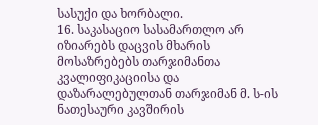სასუქი და ხორბალი.
16. საკასაციო სასამართლო არ იზიარებს დაცვის მხარის მოსაზრებებს თარჯიმანთა კვალიფიკაციისა და დაზარალებულთან თარჯიმან მ. ს-ის ნათესაური კავშირის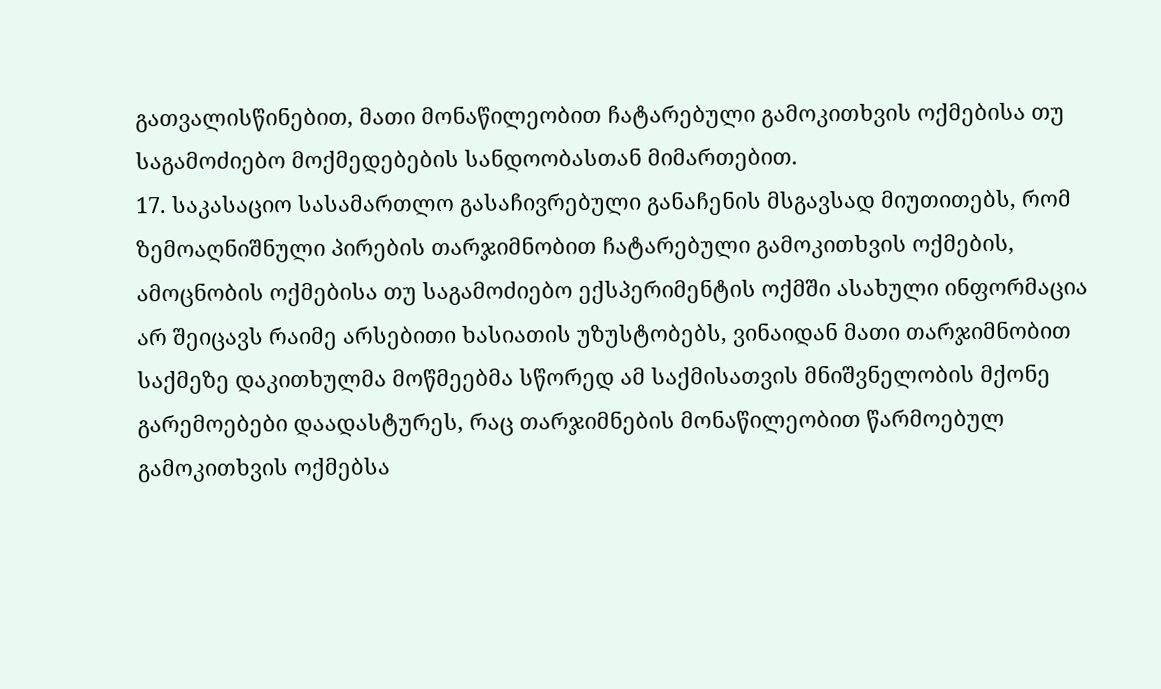გათვალისწინებით, მათი მონაწილეობით ჩატარებული გამოკითხვის ოქმებისა თუ საგამოძიებო მოქმედებების სანდოობასთან მიმართებით.
17. საკასაციო სასამართლო გასაჩივრებული განაჩენის მსგავსად მიუთითებს, რომ ზემოაღნიშნული პირების თარჯიმნობით ჩატარებული გამოკითხვის ოქმების, ამოცნობის ოქმებისა თუ საგამოძიებო ექსპერიმენტის ოქმში ასახული ინფორმაცია არ შეიცავს რაიმე არსებითი ხასიათის უზუსტობებს, ვინაიდან მათი თარჯიმნობით საქმეზე დაკითხულმა მოწმეებმა სწორედ ამ საქმისათვის მნიშვნელობის მქონე გარემოებები დაადასტურეს, რაც თარჯიმნების მონაწილეობით წარმოებულ გამოკითხვის ოქმებსა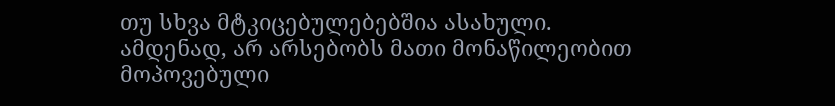თუ სხვა მტკიცებულებებშია ასახული. ამდენად, არ არსებობს მათი მონაწილეობით მოპოვებული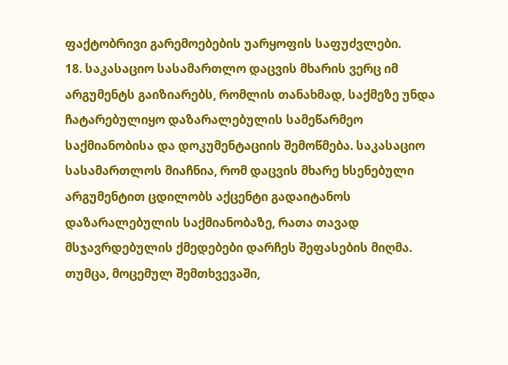ფაქტობრივი გარემოებების უარყოფის საფუძვლები.
18. საკასაციო სასამართლო დაცვის მხარის ვერც იმ არგუმენტს გაიზიარებს, რომლის თანახმად, საქმეზე უნდა ჩატარებულიყო დაზარალებულის სამეწარმეო საქმიანობისა და დოკუმენტაციის შემოწმება. საკასაციო სასამართლოს მიაჩნია, რომ დაცვის მხარე ხსენებული არგუმენტით ცდილობს აქცენტი გადაიტანოს დაზარალებულის საქმიანობაზე, რათა თავად მსჯავრდებულის ქმედებები დარჩეს შეფასების მიღმა. თუმცა, მოცემულ შემთხვევაში,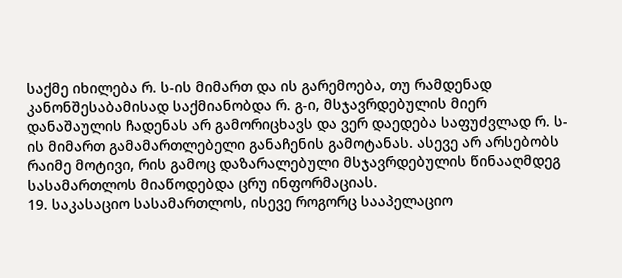საქმე იხილება რ. ს-ის მიმართ და ის გარემოება, თუ რამდენად კანონშესაბამისად საქმიანობდა რ. გ-ი, მსჯავრდებულის მიერ დანაშაულის ჩადენას არ გამორიცხავს და ვერ დაედება საფუძვლად რ. ს-ის მიმართ გამამართლებელი განაჩენის გამოტანას. ასევე არ არსებობს რაიმე მოტივი, რის გამოც დაზარალებული მსჯავრდებულის წინააღმდეგ სასამართლოს მიაწოდებდა ცრუ ინფორმაციას.
19. საკასაციო სასამართლოს, ისევე როგორც სააპელაციო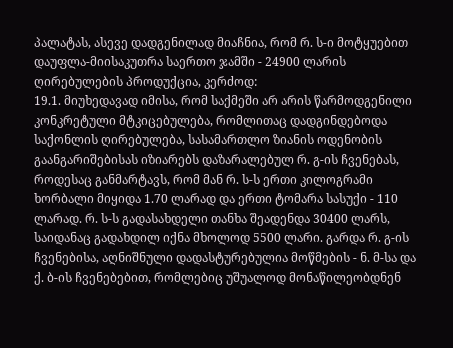პალატას, ასევე დადგენილად მიაჩნია, რომ რ. ს-ი მოტყუებით დაუფლა-მიისაკუთრა საერთო ჯამში - 24900 ლარის ღირებულების პროდუქცია, კერძოდ:
19.1. მიუხედავად იმისა, რომ საქმეში არ არის წარმოდგენილი კონკრეტული მტკიცებულება, რომლითაც დადგინდებოდა საქონლის ღირებულება, სასამართლო ზიანის ოდენობის გაანგარიშებისას იზიარებს დაზარალებულ რ. გ-ის ჩვენებას, როდესაც განმარტავს, რომ მან რ. ს-ს ერთი კილოგრამი ხორბალი მიყიდა 1.70 ლარად და ერთი ტომარა სასუქი - 110 ლარად. რ. ს-ს გადასახდელი თანხა შეადენდა 30400 ლარს, საიდანაც გადახდილ იქნა მხოლოდ 5500 ლარი. გარდა რ. გ-ის ჩვენებისა, აღნიშნული დადასტურებულია მოწმების - ნ. მ-სა და ქ. ბ-ის ჩვენებებით, რომლებიც უშუალოდ მონაწილეობდნენ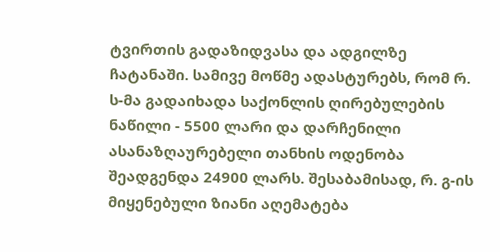ტვირთის გადაზიდვასა და ადგილზე ჩატანაში. სამივე მოწმე ადასტურებს, რომ რ. ს-მა გადაიხადა საქონლის ღირებულების ნაწილი - 5500 ლარი და დარჩენილი ასანაზღაურებელი თანხის ოდენობა შეადგენდა 24900 ლარს. შესაბამისად, რ. გ-ის მიყენებული ზიანი აღემატება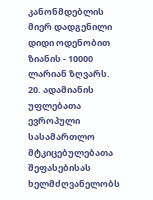კანონმდებლის მიერ დადგენილი დიდი ოდენობით ზიანის - 10000 ლარიან ზღვარს.
20. ადამიანის უფლებათა ევროპული სასამართლო მტკიცებულებათა შეფასებისას ხელმძღვანელობს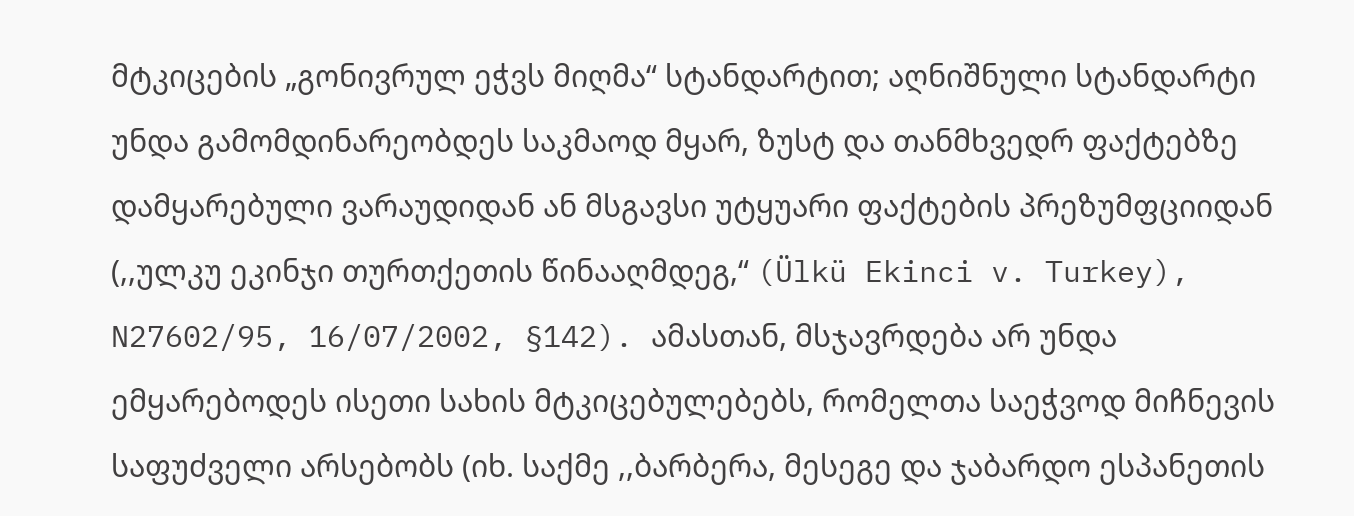მტკიცების „გონივრულ ეჭვს მიღმა“ სტანდარტით; აღნიშნული სტანდარტი უნდა გამომდინარეობდეს საკმაოდ მყარ, ზუსტ და თანმხვედრ ფაქტებზე დამყარებული ვარაუდიდან ან მსგავსი უტყუარი ფაქტების პრეზუმფციიდან (,,ულკუ ეკინჯი თურთქეთის წინააღმდეგ,“ (Ülkü Ekinci v. Turkey), N27602/95, 16/07/2002, §142). ამასთან, მსჯავრდება არ უნდა ემყარებოდეს ისეთი სახის მტკიცებულებებს, რომელთა საეჭვოდ მიჩნევის საფუძველი არსებობს (იხ. საქმე ,,ბარბერა, მესეგე და ჯაბარდო ესპანეთის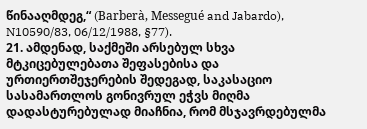წინააღმდეგ,“ (Barberà, Messegué and Jabardo), N10590/83, 06/12/1988, §77).
21. ამდენად, საქმეში არსებულ სხვა მტკიცებულებათა შეფასებისა და ურთიერთშეჯერების შედეგად, საკასაციო სასამართლოს გონივრულ ეჭვს მიღმა დადასტურებულად მიაჩნია, რომ მსჯავრდებულმა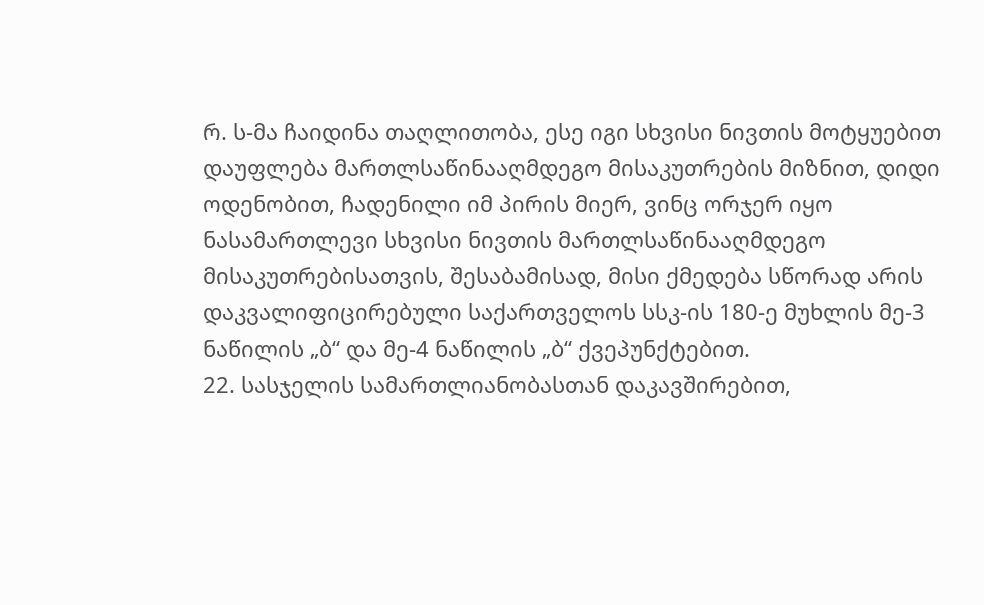რ. ს-მა ჩაიდინა თაღლითობა, ესე იგი სხვისი ნივთის მოტყუებით დაუფლება მართლსაწინააღმდეგო მისაკუთრების მიზნით, დიდი ოდენობით, ჩადენილი იმ პირის მიერ, ვინც ორჯერ იყო ნასამართლევი სხვისი ნივთის მართლსაწინააღმდეგო მისაკუთრებისათვის, შესაბამისად, მისი ქმედება სწორად არის დაკვალიფიცირებული საქართველოს სსკ-ის 180-ე მუხლის მე-3 ნაწილის „ბ“ და მე-4 ნაწილის „ბ“ ქვეპუნქტებით.
22. სასჯელის სამართლიანობასთან დაკავშირებით,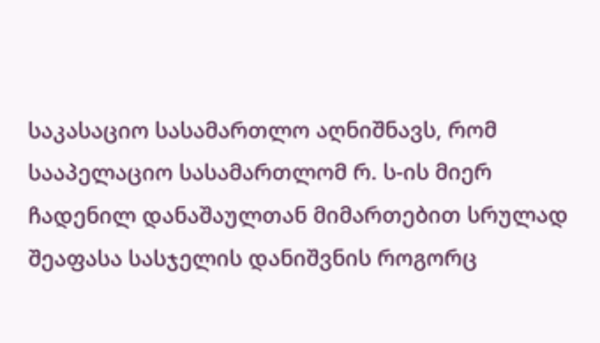საკასაციო სასამართლო აღნიშნავს, რომ სააპელაციო სასამართლომ რ. ს-ის მიერ ჩადენილ დანაშაულთან მიმართებით სრულად შეაფასა სასჯელის დანიშვნის როგორც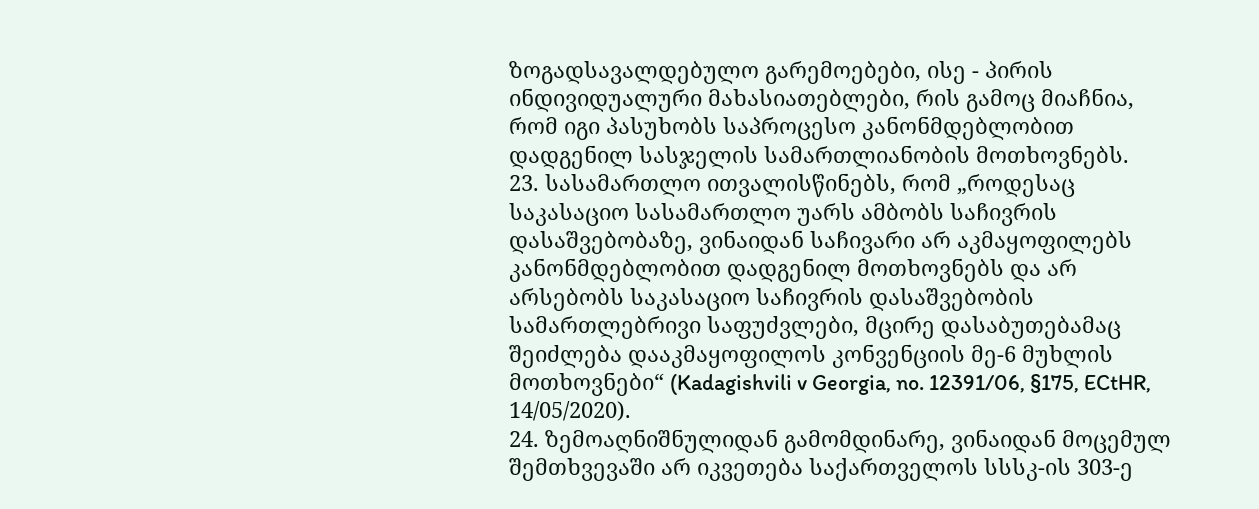ზოგადსავალდებულო გარემოებები, ისე - პირის ინდივიდუალური მახასიათებლები, რის გამოც მიაჩნია, რომ იგი პასუხობს საპროცესო კანონმდებლობით დადგენილ სასჯელის სამართლიანობის მოთხოვნებს.
23. სასამართლო ითვალისწინებს, რომ „როდესაც საკასაციო სასამართლო უარს ამბობს საჩივრის დასაშვებობაზე, ვინაიდან საჩივარი არ აკმაყოფილებს კანონმდებლობით დადგენილ მოთხოვნებს და არ არსებობს საკასაციო საჩივრის დასაშვებობის სამართლებრივი საფუძვლები, მცირე დასაბუთებამაც შეიძლება დააკმაყოფილოს კონვენციის მე-6 მუხლის მოთხოვნები“ (Kadagishvili v Georgia, no. 12391/06, §175, ECtHR, 14/05/2020).
24. ზემოაღნიშნულიდან გამომდინარე, ვინაიდან მოცემულ შემთხვევაში არ იკვეთება საქართველოს სსსკ-ის 303-ე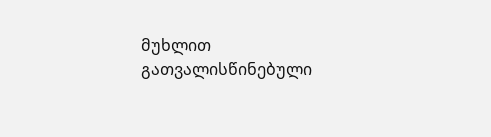მუხლით გათვალისწინებული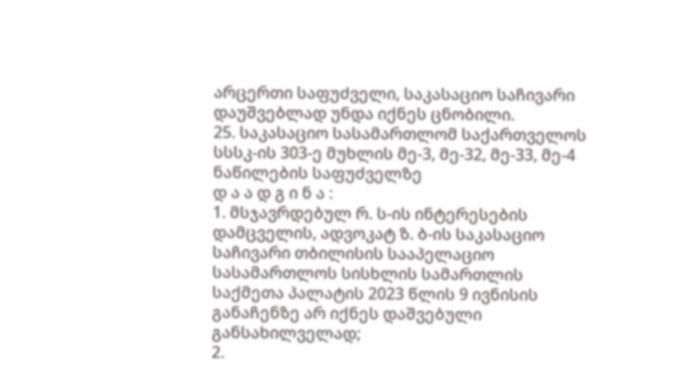არცერთი საფუძველი, საკასაციო საჩივარი დაუშვებლად უნდა იქნეს ცნობილი.
25. საკასაციო სასამართლომ საქართველოს სსსკ-ის 303-ე მუხლის მე-3, მე-32, მე-33, მე-4 ნაწილების საფუძველზე
დ ა ა დ გ ი ნ ა :
1. მსჯავრდებულ რ. ს-ის ინტერესების დამცველის, ადვოკატ ზ. ბ-ის საკასაციო საჩივარი თბილისის სააპელაციო სასამართლოს სისხლის სამართლის საქმეთა პალატის 2023 წლის 9 ივნისის განაჩენზე არ იქნეს დაშვებული განსახილველად;
2.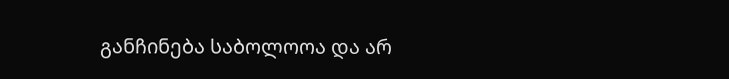განჩინება საბოლოოა და არ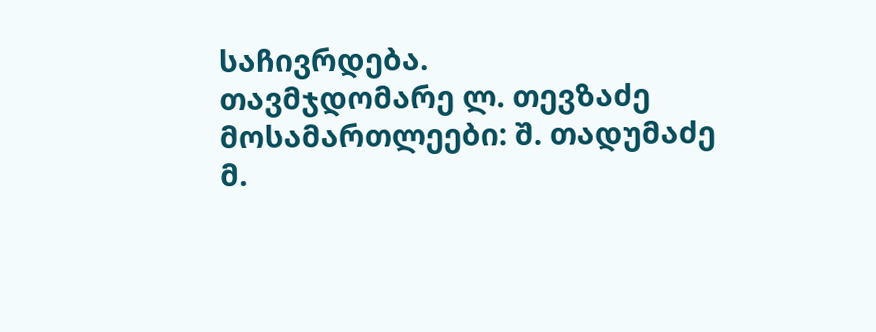საჩივრდება.
თავმჯდომარე ლ. თევზაძე
მოსამართლეები: შ. თადუმაძე
მ.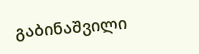გაბინაშვილი